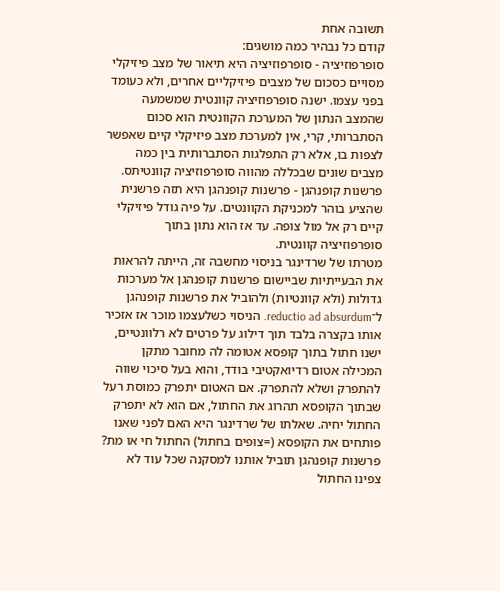תשובה אחת
קודם כל נבהיר כמה מושגים:
סופרפוזיציה - סופרפוזיציה היא תיאור של מצב פיזיקלי מסויים כסכום של מצבים פיזיקליים אחרים, ולא כעומד בפני עצמו. ישנה סופרפוזיציה קוונטית שמשמעה שהמצב הנתון של המערכת הקוונטית הוא סכום הסתברותי, קרי, אין למערכת מצב פיזיקלי קיים שאפשר לצפות בו, אלא רק התפלגות הסתברותית בין כמה מצבים שונים שבכללה מהווה סופרפוזיציה קוונטיתס.
פרשנות קופנהגן - פרשנות קופנהגן היא תזה פרשנית שהציע בוהר למכניקת הקוונטים. על פיה גודל פיזיקלי קיים רק אל מול צופה. עד אז הוא נתון בתוך סופרפוזיציה קוונטית.
מטרתו של שרדינגר בניסוי מחשבה זה, הייתה להראות את הבעייתיות שביישום פרשנות קופנהגן אל מערכות גדולות (ולא קוונטיות) ולהוביל את פרשנות קופנהגן ל־reductio ad absurdum. הניסוי כשלעצמו מוכר אז אזכיר אותו בקצרה בלבד תוך דילוג על פרטים לא רלוונטיים, ישנו חתול בתוך קופסא אטומה לה מחובר מתקן המכילה אטום רדיואקטיבי בודד, והוא בעל סיכוי שווה להתפרק ושלא להתפרק. אם האטום יתפרק כמוסת רעל שבתוך הקופסא תהרוג את החתול, אם הוא לא יתפרק החתול יחיה. שאלתו של שרדינגר היא האם לפני שאנו פותחים את הקופסא (=צופים בחתול) החתול חי או מת? פרשנות קופנהגן תוביל אותנו למסקנה שכל עוד לא צפינו החתול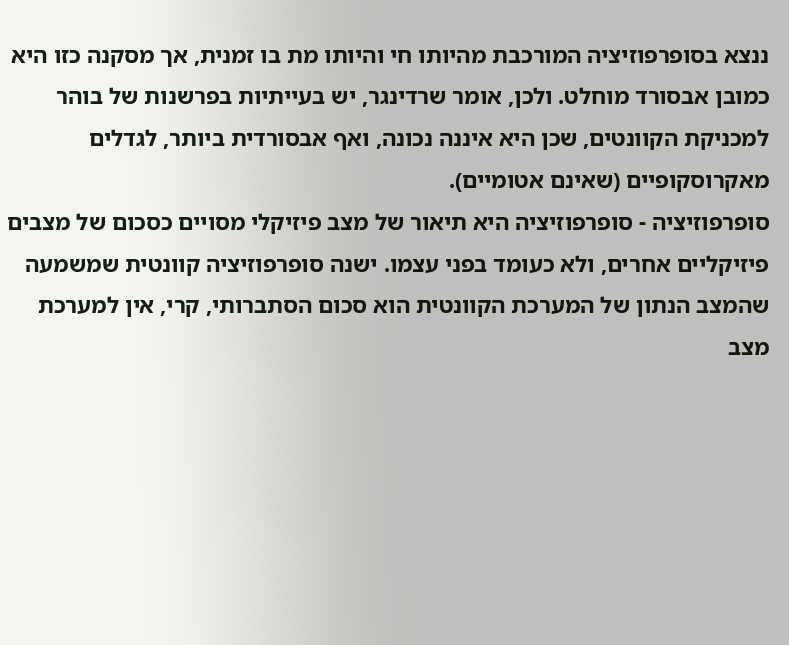ננצא בסופרפוזיציה המורכבת מהיותו חי והיותו מת בו זמנית, אך מסקנה כזו היא כמובן אבסורד מוחלט. ולכן, אומר שרדינגר, יש בעייתיות בפרשנות של בוהר למכניקת הקוונטים, שכן היא איננה נכונה, ואף אבסורדית ביותר, לגדלים מאקרוסקופיים (שאינם אטומיים).
סופרפוזיציה - סופרפוזיציה היא תיאור של מצב פיזיקלי מסויים כסכום של מצבים פיזיקליים אחרים, ולא כעומד בפני עצמו. ישנה סופרפוזיציה קוונטית שמשמעה שהמצב הנתון של המערכת הקוונטית הוא סכום הסתברותי, קרי, אין למערכת מצב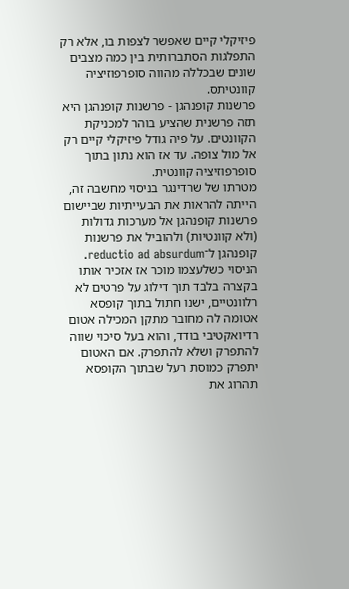פיזיקלי קיים שאפשר לצפות בו, אלא רק התפלגות הסתברותית בין כמה מצבים שונים שבכללה מהווה סופרפוזיציה קוונטיתס.
פרשנות קופנהגן - פרשנות קופנהגן היא תזה פרשנית שהציע בוהר למכניקת הקוונטים. על פיה גודל פיזיקלי קיים רק אל מול צופה. עד אז הוא נתון בתוך סופרפוזיציה קוונטית.
מטרתו של שרדינגר בניסוי מחשבה זה, הייתה להראות את הבעייתיות שביישום פרשנות קופנהגן אל מערכות גדולות (ולא קוונטיות) ולהוביל את פרשנות קופנהגן ל־reductio ad absurdum. הניסוי כשלעצמו מוכר אז אזכיר אותו בקצרה בלבד תוך דילוג על פרטים לא רלוונטיים, ישנו חתול בתוך קופסא אטומה לה מחובר מתקן המכילה אטום רדיואקטיבי בודד, והוא בעל סיכוי שווה להתפרק ושלא להתפרק. אם האטום יתפרק כמוסת רעל שבתוך הקופסא תהרוג את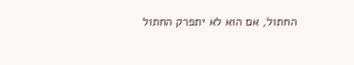החתול, אם הוא לא יתפרק החתול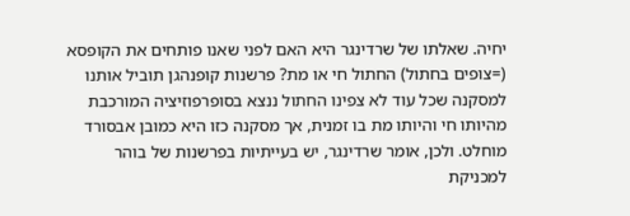יחיה. שאלתו של שרדינגר היא האם לפני שאנו פותחים את הקופסא (=צופים בחתול) החתול חי או מת? פרשנות קופנהגן תוביל אותנו למסקנה שכל עוד לא צפינו החתול ננצא בסופרפוזיציה המורכבת מהיותו חי והיותו מת בו זמנית, אך מסקנה כזו היא כמובן אבסורד מוחלט. ולכן, אומר שרדינגר, יש בעייתיות בפרשנות של בוהר למכניקת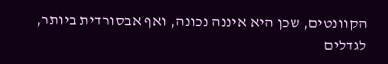הקוונטים, שכן היא איננה נכונה, ואף אבסורדית ביותר, לגדלים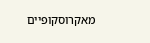מאקרוסקופיים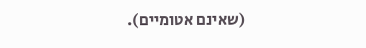(שאינם אטומיים).